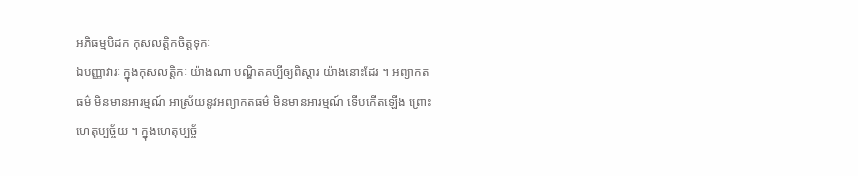អភិធម្មបិដក កុសលត្តិកចិត្តទុកៈ
ឯបញ្ញាវារៈ ក្នុងកុសលត្តិកៈ យ៉ាងណា បណ្ឌិតគប្បីឲ្យពិស្តារ យ៉ាងនោះដែរ ។ អព្យាកតធម៌ មិនមានអារម្មណ៍ អាស្រ័យនូវអព្យាកតធម៌ មិនមានអារម្មណ៍ ទើបកើតឡើង ព្រោះហេតុប្បច្ច័យ ។ ក្នុងហេតុប្បច្ច័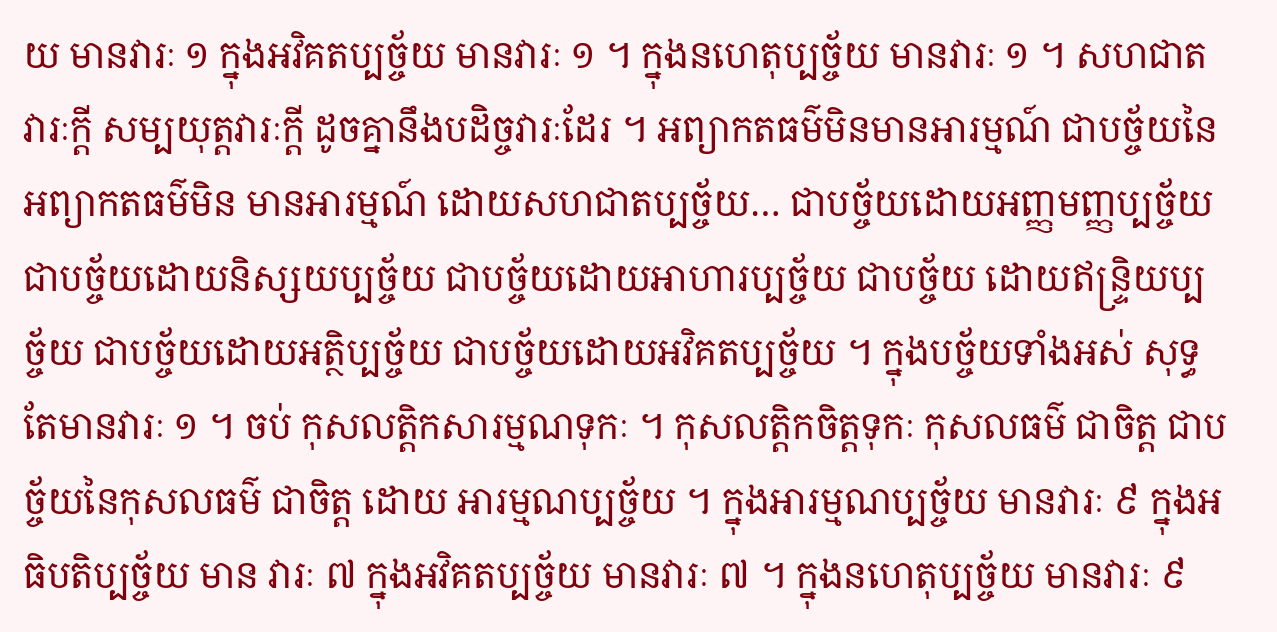យ មានវារៈ ១ ក្នុងអវិគតប្បច្ច័យ មានវារៈ ១ ។ ក្នុងនហេតុប្បច្ច័យ មានវារៈ ១ ។ សហជាតវារៈក្តី សម្បយុត្តវារៈក្តី ដូចគ្នានឹងបដិច្ចវារៈដែរ ។ អព្យាកតធម៌មិនមានអារម្មណ៍ ជាបច្ច័យនៃអព្យាកតធម៌មិន មានអារម្មណ៍ ដោយសហជាតប្បច្ច័យ… ជាបច្ច័យដោយអញ្ញមញ្ញប្បច្ច័យ ជាបច្ច័យដោយនិស្សយប្បច្ច័យ ជាបច្ច័យដោយអាហារប្បច្ច័យ ជាបច្ច័យ ដោយឥន្ទ្រិយប្បច្ច័យ ជាបច្ច័យដោយអត្ថិប្បច្ច័យ ជាបច្ច័យដោយអវិគតប្បច្ច័យ ។ ក្នុងបច្ច័យទាំងអស់ សុទ្ធតែមានវារៈ ១ ។ ចប់ កុសលត្តិកសារម្មណទុកៈ ។ កុសលត្តិកចិត្តទុកៈ កុសលធម៌ ជាចិត្ត ជាបច្ច័យនៃកុសលធម៌ ជាចិត្ត ដោយ អារម្មណប្បច្ច័យ ។ ក្នុងអារម្មណប្បច្ច័យ មានវារៈ ៩ ក្នុងអធិបតិប្បច្ច័យ មាន វារៈ ៧ ក្នុងអវិគតប្បច្ច័យ មានវារៈ ៧ ។ ក្នុងនហេតុប្បច្ច័យ មានវារៈ ៩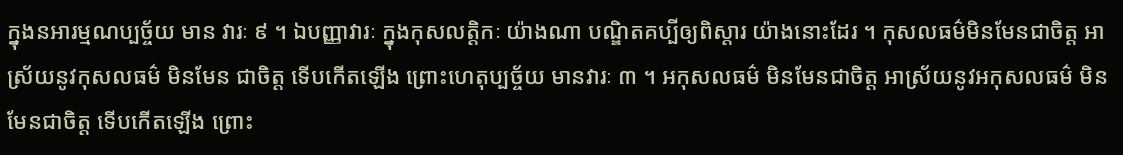ក្នុងនអារម្មណប្បច្ច័យ មាន វារៈ ៩ ។ ឯបញ្ញាវារៈ ក្នុងកុសលត្តិកៈ យ៉ាងណា បណ្ឌិតគប្បីឲ្យពិស្តារ យ៉ាងនោះដែរ ។ កុសលធម៌មិនមែនជាចិត្ត អាស្រ័យនូវកុសលធម៌ មិនមែន ជាចិត្ត ទើបកើតឡើង ព្រោះហេតុប្បច្ច័យ មានវារៈ ៣ ។ អកុសលធម៌ មិនមែនជាចិត្ត អាស្រ័យនូវអកុសលធម៌ មិនមែនជាចិត្ត ទើបកើតឡើង ព្រោះ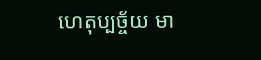ហេតុប្បច្ច័យ មា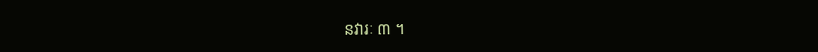នវារៈ ៣ ។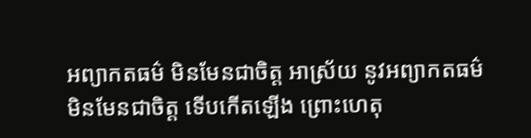អព្យាកតធម៌ មិនមែនជាចិត្ត អាស្រ័យ នូវអព្យាកតធម៌ មិនមែនជាចិត្ត ទើបកើតឡើង ព្រោះហេតុ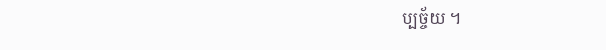ប្បច្ច័យ ។